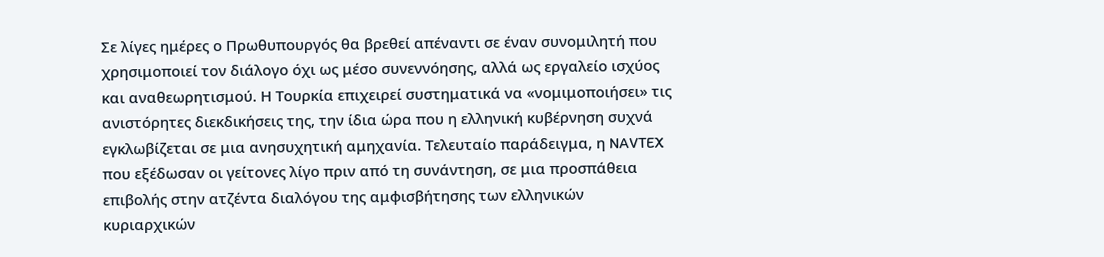Σε λίγες ημέρες ο Πρωθυπουργός θα βρεθεί απέναντι σε έναν συνομιλητή που χρησιμοποιεί τον διάλογο όχι ως μέσο συνεννόησης, αλλά ως εργαλείο ισχύος και αναθεωρητισμού. Η Τουρκία επιχειρεί συστηματικά να «νομιμοποιήσει» τις ανιστόρητες διεκδικήσεις της, την ίδια ώρα που η ελληνική κυβέρνηση συχνά εγκλωβίζεται σε μια ανησυχητική αμηχανία. Τελευταίο παράδειγμα, η NAVTEX που εξέδωσαν οι γείτονες λίγο πριν από τη συνάντηση, σε μια προσπάθεια επιβολής στην ατζέντα διαλόγου της αμφισβήτησης των ελληνικών κυριαρχικών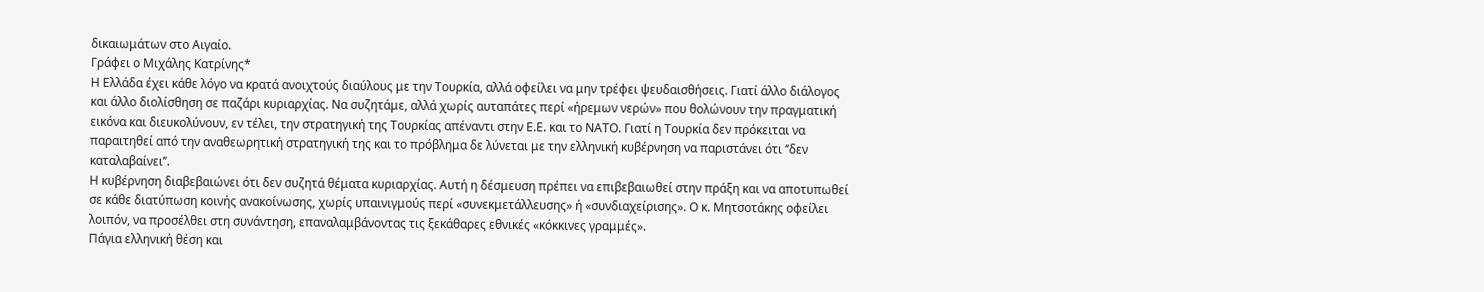δικαιωμάτων στο Αιγαίο.
Γράφει ο Μιχάλης Κατρίνης*
Η Ελλάδα έχει κάθε λόγο να κρατά ανοιχτούς διαύλους με την Τουρκία, αλλά οφείλει να μην τρέφει ψευδαισθήσεις. Γιατί άλλο διάλογος και άλλο διολίσθηση σε παζάρι κυριαρχίας. Να συζητάμε, αλλά χωρίς αυταπάτες περί «ήρεμων νερών» που θολώνουν την πραγματική εικόνα και διευκολύνουν, εν τέλει, την στρατηγική της Τουρκίας απέναντι στην Ε.Ε. και το ΝΑΤΟ. Γιατί η Τουρκία δεν πρόκειται να παραιτηθεί από την αναθεωρητική στρατηγική της και το πρόβλημα δε λύνεται με την ελληνική κυβέρνηση να παριστάνει ότι ‘’δεν καταλαβαίνει’’.
Η κυβέρνηση διαβεβαιώνει ότι δεν συζητά θέματα κυριαρχίας. Αυτή η δέσμευση πρέπει να επιβεβαιωθεί στην πράξη και να αποτυπωθεί σε κάθε διατύπωση κοινής ανακοίνωσης, χωρίς υπαινιγμούς περί «συνεκμετάλλευσης» ή «συνδιαχείρισης». Ο κ. Μητσοτάκης οφείλει λοιπόν, να προσέλθει στη συνάντηση, επαναλαμβάνοντας τις ξεκάθαρες εθνικές «κόκκινες γραμμές».
Πάγια ελληνική θέση και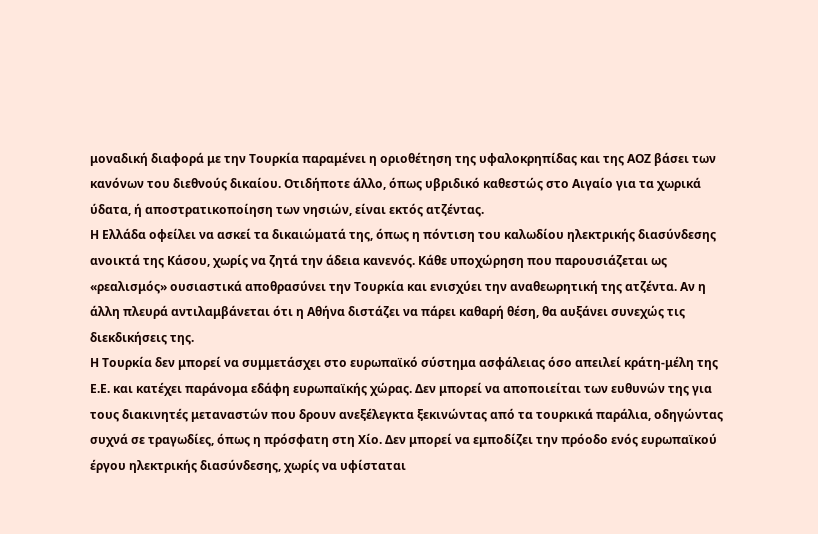μοναδική διαφορά με την Τουρκία παραμένει η οριοθέτηση της υφαλοκρηπίδας και της ΑΟΖ βάσει των κανόνων του διεθνούς δικαίου. Οτιδήποτε άλλο, όπως υβριδικό καθεστώς στο Αιγαίο για τα χωρικά ύδατα, ή αποστρατικοποίηση των νησιών, είναι εκτός ατζέντας.
Η Ελλάδα οφείλει να ασκεί τα δικαιώματά της, όπως η πόντιση του καλωδίου ηλεκτρικής διασύνδεσης ανοικτά της Κάσου, χωρίς να ζητά την άδεια κανενός. Κάθε υποχώρηση που παρουσιάζεται ως «ρεαλισμός» ουσιαστικά αποθρασύνει την Τουρκία και ενισχύει την αναθεωρητική της ατζέντα. Αν η άλλη πλευρά αντιλαμβάνεται ότι η Αθήνα διστάζει να πάρει καθαρή θέση, θα αυξάνει συνεχώς τις διεκδικήσεις της.
Η Τουρκία δεν μπορεί να συμμετάσχει στο ευρωπαϊκό σύστημα ασφάλειας όσο απειλεί κράτη-μέλη της Ε.Ε. και κατέχει παράνομα εδάφη ευρωπαϊκής χώρας. Δεν μπορεί να αποποιείται των ευθυνών της για τους διακινητές μεταναστών που δρουν ανεξέλεγκτα ξεκινώντας από τα τουρκικά παράλια, οδηγώντας συχνά σε τραγωδίες, όπως η πρόσφατη στη Χίο. Δεν μπορεί να εμποδίζει την πρόοδο ενός ευρωπαϊκού έργου ηλεκτρικής διασύνδεσης, χωρίς να υφίσταται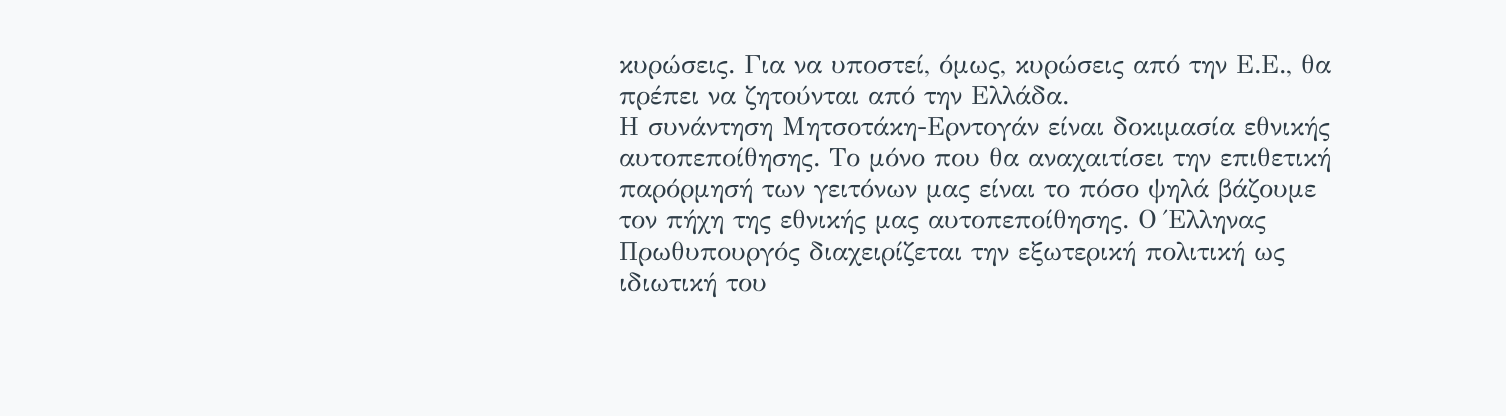κυρώσεις. Για να υποστεί, όμως, κυρώσεις από την Ε.Ε., θα πρέπει να ζητούνται από την Ελλάδα.
Η συνάντηση Μητσοτάκη-Ερντογάν είναι δοκιμασία εθνικής αυτοπεποίθησης. Το μόνο που θα αναχαιτίσει την επιθετική παρόρμησή των γειτόνων μας είναι το πόσο ψηλά βάζουμε τον πήχη της εθνικής μας αυτοπεποίθησης. Ο Έλληνας Πρωθυπουργός διαχειρίζεται την εξωτερική πολιτική ως ιδιωτική του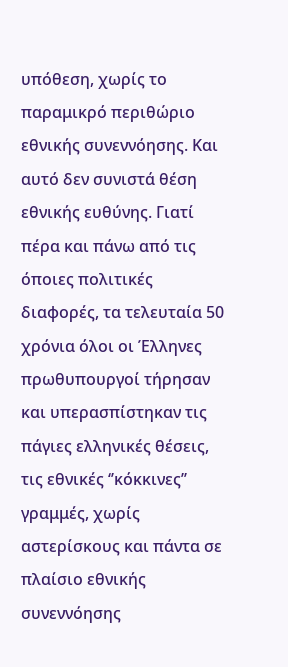υπόθεση, χωρίς το παραμικρό περιθώριο εθνικής συνεννόησης. Και αυτό δεν συνιστά θέση εθνικής ευθύνης. Γιατί πέρα και πάνω από τις όποιες πολιτικές διαφορές, τα τελευταία 50 χρόνια όλοι οι Έλληνες πρωθυπουργοί τήρησαν και υπερασπίστηκαν τις πάγιες ελληνικές θέσεις, τις εθνικές ‘’κόκκινες’’ γραμμές, χωρίς αστερίσκους και πάντα σε πλαίσιο εθνικής συνεννόησης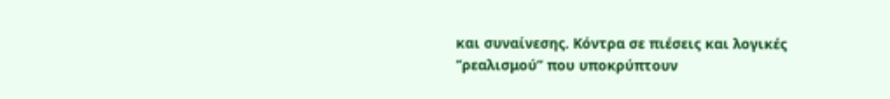και συναίνεσης. Κόντρα σε πιέσεις και λογικές ‘’ρεαλισμού’’ που υποκρύπτουν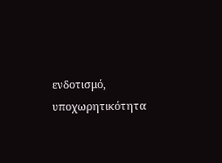ενδοτισμό, υποχωρητικότητα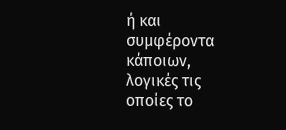ή και συμφέροντα κάποιων, λογικές τις οποίες το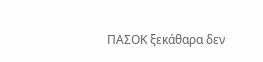ΠΑΣΟΚ ξεκάθαρα δεν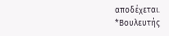αποδέχεται.
*Βουλευτής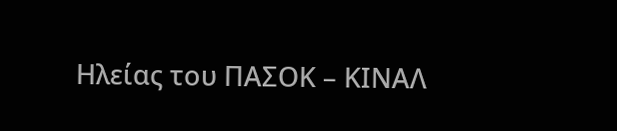Ηλείας του ΠΑΣΟΚ – ΚΙΝΑΛ